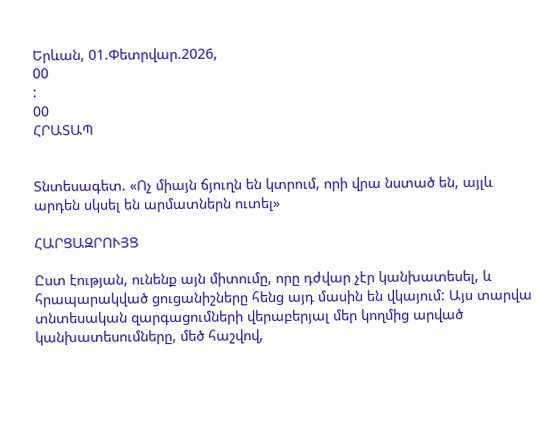Երևան, 01.Փետրվար.2026,
00
:
00
ՀՐԱՏԱՊ


Տնտեսագետ. «Ոչ միայն ճյուղն են կտրում, որի վրա նստած են, այլև արդեն սկսել են արմատներն ուտել»

ՀԱՐՑԱԶՐՈՒՅՑ

Ըստ էության, ունենք այն միտումը, որը դժվար չէր կանխատեսել, և հրապարակված ցուցանիշները հենց այդ մասին են վկայում: Այս տարվա տնտեսական զարգացումների վերաբերյալ մեր կողմից արված կանխատեսումները, մեծ հաշվով,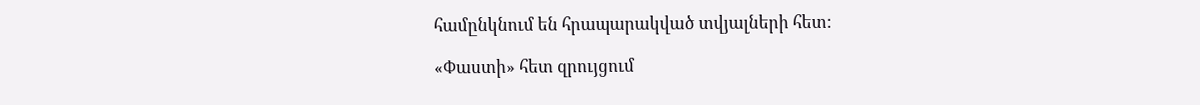համընկնում են հրապարակված տվյալների հետ:

«Փաստի» հետ զրույցում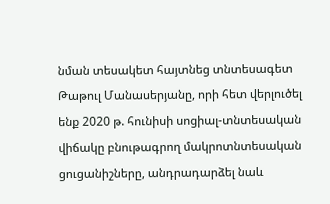նման տեսակետ հայտնեց տնտեսագետ Թաթուլ Մանասերյանը, որի հետ վերլուծել ենք 2020 թ. հունիսի սոցիալ-տնտեսական վիճակը բնութագրող մակրոտնտեսական ցուցանիշները, անդրադարձել նաև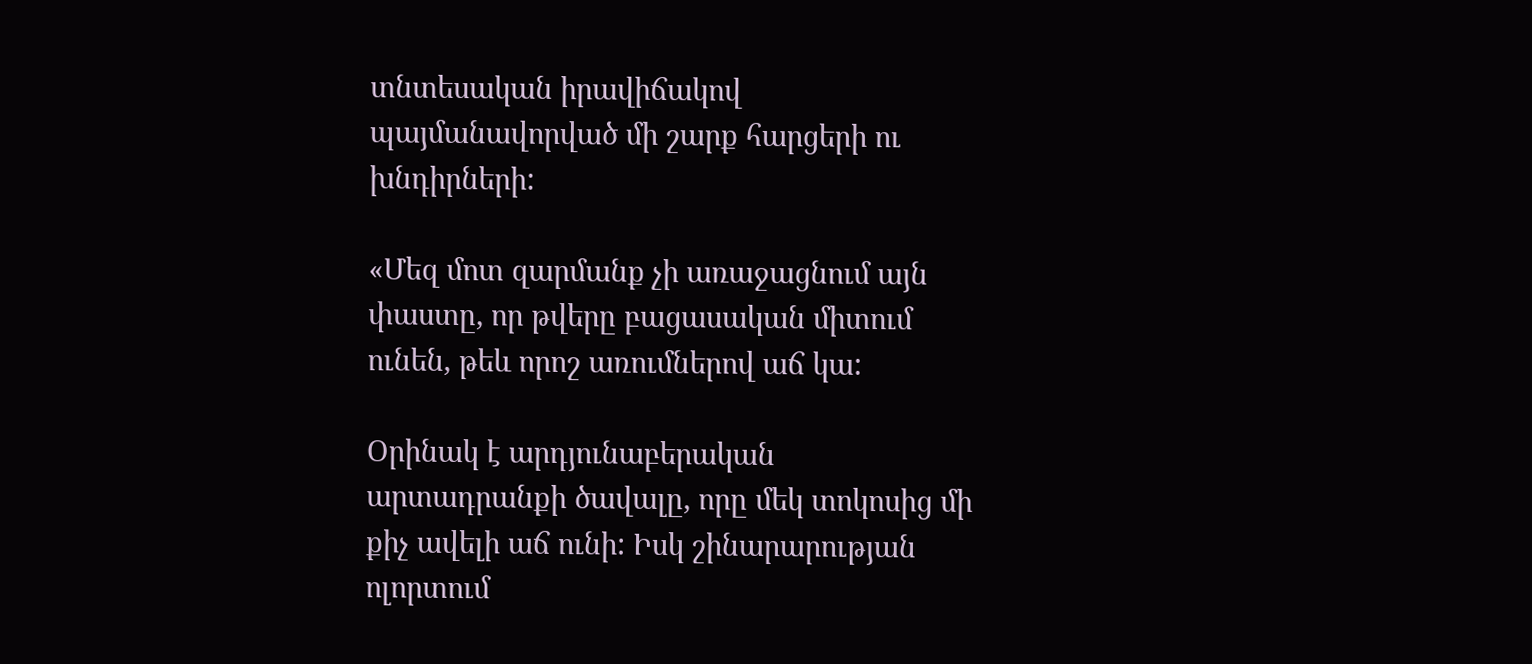տնտեսական իրավիճակով պայմանավորված մի շարք հարցերի ու խնդիրների:

«Մեզ մոտ զարմանք չի առաջացնում այն փաստը, որ թվերը բացասական միտում ունեն, թեև որոշ առումներով աճ կա:

Օրինակ է արդյունաբերական արտադրանքի ծավալը, որը մեկ տոկոսից մի քիչ ավելի աճ ունի: Իսկ շինարարության ոլորտում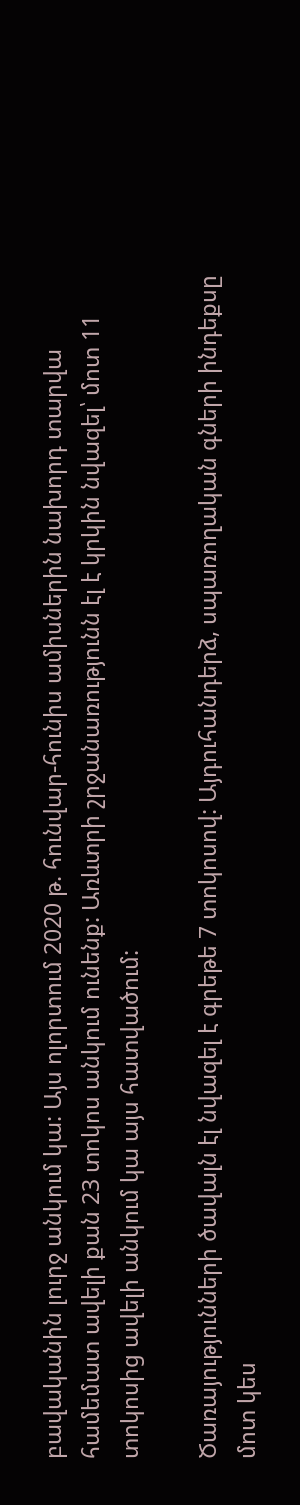բավականին լուրջ անկում կա: Այս ոլորտում 2020 թ. հունվար-հունիս ամիսներին նախորդ տարվա համեմատ ավելի քան 23 տոկոս անկում ունենք: Առևտրի շրջանառությունն էլ է կրկին նվազել՝ մոտ 11 տոկոսից ավելի անկում կա այս հատվածում:

Ծառայությունների ծավալն էլ նվազել է գրեթե 7 տոկոսով: Այդուհանդերձ, սպառողական գների ինդեքսը մոտ կես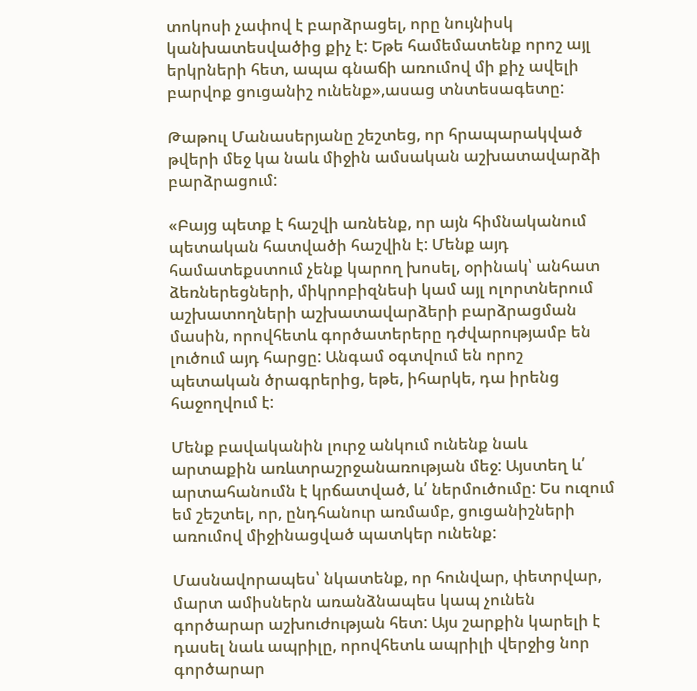տոկոսի չափով է բարձրացել, որը նույնիսկ կանխատեսվածից քիչ է: Եթե համեմատենք որոշ այլ երկրների հետ, ապա գնաճի առումով մի քիչ ավելի բարվոք ցուցանիշ ունենք»,ասաց տնտեսագետը:

Թաթուլ Մանասերյանը շեշտեց, որ հրապարակված թվերի մեջ կա նաև միջին ամսական աշխատավարձի բարձրացում:

«Բայց պետք է հաշվի առնենք, որ այն հիմնականում պետական հատվածի հաշվին է: Մենք այդ համատեքստում չենք կարող խոսել, օրինակ՝ անհատ ձեռներեցների, միկրոբիզնեսի կամ այլ ոլորտներում աշխատողների աշխատավարձերի բարձրացման մասին, որովհետև գործատերերը դժվարությամբ են լուծում այդ հարցը: Անգամ օգտվում են որոշ պետական ծրագրերից, եթե, իհարկե, դա իրենց հաջողվում է:

Մենք բավականին լուրջ անկում ունենք նաև արտաքին առևտրաշրջանառության մեջ: Այստեղ և՛ արտահանումն է կրճատված, և՛ ներմուծումը: Ես ուզում եմ շեշտել, որ, ընդհանուր առմամբ, ցուցանիշների առումով միջինացված պատկեր ունենք:

Մասնավորապես՝ նկատենք, որ հունվար, փետրվար, մարտ ամիսներն առանձնապես կապ չունեն գործարար աշխուժության հետ: Այս շարքին կարելի է դասել նաև ապրիլը, որովհետև ապրիլի վերջից նոր գործարար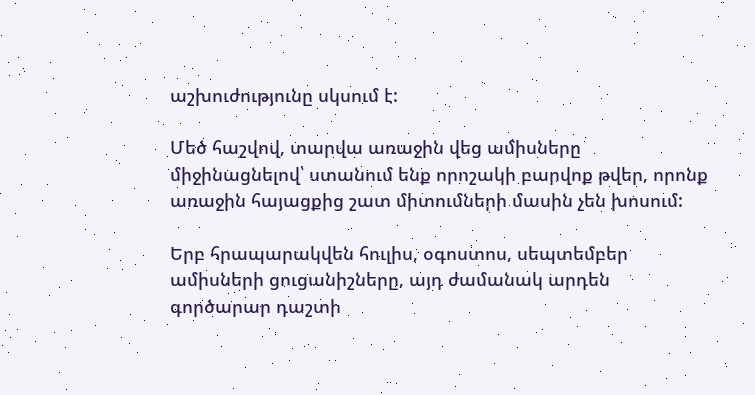աշխուժությունը սկսում է:

Մեծ հաշվով, տարվա առաջին վեց ամիսները միջինացնելով՝ ստանում ենք որոշակի բարվոք թվեր, որոնք առաջին հայացքից շատ միտումների մասին չեն խոսում:

Երբ հրապարակվեն հուլիս, օգոստոս, սեպտեմբեր ամիսների ցուցանիշները, այդ ժամանակ արդեն գործարար դաշտի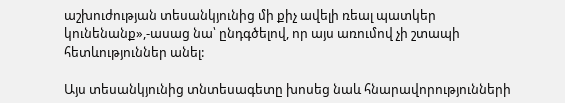աշխուժության տեսանկյունից մի քիչ ավելի ռեալ պատկեր կունենանք»,-ասաց նա՝ ընդգծելով, որ այս առումով չի շտապի հետևություններ անել:

Այս տեսանկյունից տնտեսագետը խոսեց նաև հնարավորությունների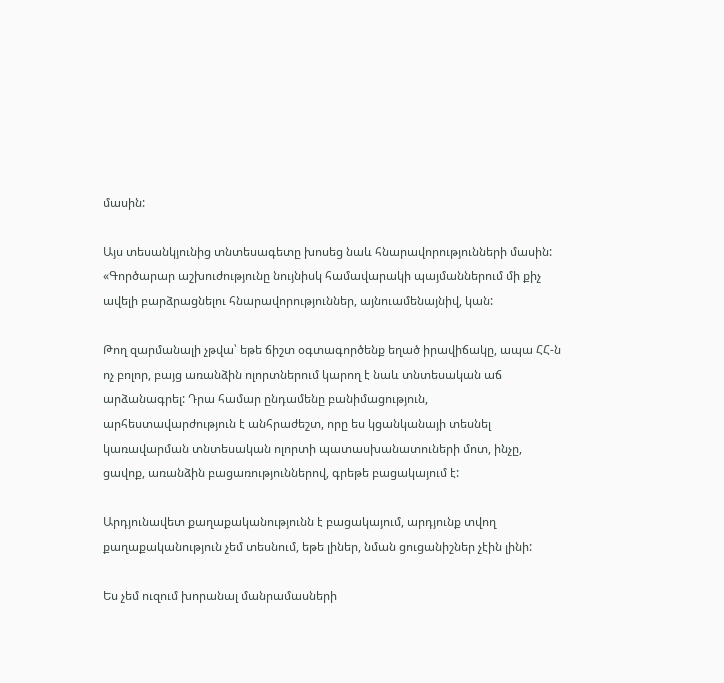մասին:

Այս տեսանկյունից տնտեսագետը խոսեց նաև հնարավորությունների մասին: «Գործարար աշխուժությունը նույնիսկ համավարակի պայմաններում մի քիչ ավելի բարձրացնելու հնարավորություններ, այնուամենայնիվ, կան:

Թող զարմանալի չթվա՝ եթե ճիշտ օգտագործենք եղած իրավիճակը, ապա ՀՀ-ն ոչ բոլոր, բայց առանձին ոլորտներում կարող է նաև տնտեսական աճ արձանագրել: Դրա համար ընդամենը բանիմացություն, արհեստավարժություն է անհրաժեշտ, որը ես կցանկանայի տեսնել կառավարման տնտեսական ոլորտի պատասխանատուների մոտ, ինչը, ցավոք, առանձին բացառություններով, գրեթե բացակայում է:

Արդյունավետ քաղաքականությունն է բացակայում, արդյունք տվող քաղաքականություն չեմ տեսնում, եթե լիներ, նման ցուցանիշներ չէին լինի:

Ես չեմ ուզում խորանալ մանրամասների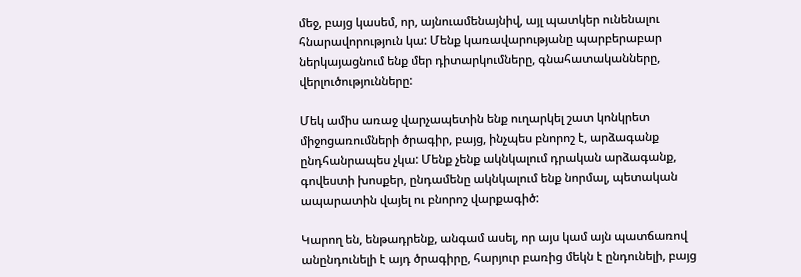մեջ, բայց կասեմ, որ, այնուամենայնիվ, այլ պատկեր ունենալու հնարավորություն կա: Մենք կառավարությանը պարբերաբար ներկայացնում ենք մեր դիտարկումները, գնահատականները, վերլուծությունները:

Մեկ ամիս առաջ վարչապետին ենք ուղարկել շատ կոնկրետ միջոցառումների ծրագիր, բայց, ինչպես բնորոշ է, արձագանք ընդհանրապես չկա: Մենք չենք ակնկալում դրական արձագանք, գովեստի խոսքեր, ընդամենը ակնկալում ենք նորմալ, պետական ապարատին վայել ու բնորոշ վարքագիծ:

Կարող են, ենթադրենք, անգամ ասել, որ այս կամ այն պատճառով անընդունելի է այդ ծրագիրը, հարյուր բառից մեկն է ընդունելի, բայց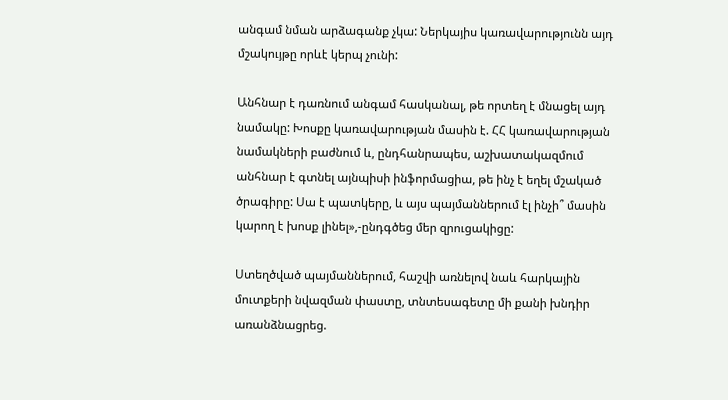անգամ նման արձագանք չկա: Ներկայիս կառավարությունն այդ մշակույթը որևէ կերպ չունի:

Անհնար է դառնում անգամ հասկանալ, թե որտեղ է մնացել այդ նամակը: Խոսքը կառավարության մասին է. ՀՀ կառավարության նամակների բաժնում և, ընդհանրապես, աշխատակազմում անհնար է գտնել այնպիսի ինֆորմացիա, թե ինչ է եղել մշակած ծրագիրը: Սա է պատկերը, և այս պայմաններում էլ ինչի՞ մասին կարող է խոսք լինել»,-ընդգծեց մեր զրուցակիցը:

Ստեղծված պայմաններում, հաշվի առնելով նաև հարկային մուտքերի նվազման փաստը, տնտեսագետը մի քանի խնդիր առանձնացրեց.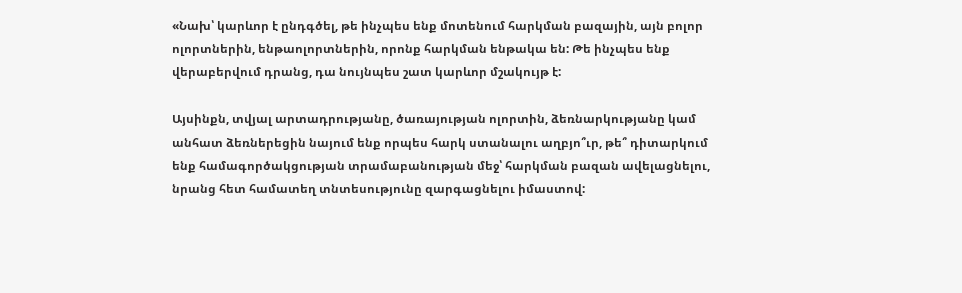«Նախ՝ կարևոր է ընդգծել, թե ինչպես ենք մոտենում հարկման բազային, այն բոլոր ոլորտներին, ենթաոլորտներին, որոնք հարկման ենթակա են: Թե ինչպես ենք վերաբերվում դրանց, դա նույնպես շատ կարևոր մշակույթ է:

Այսինքն, տվյալ արտադրությանը, ծառայության ոլորտին, ձեռնարկությանը կամ անհատ ձեռներեցին նայում ենք որպես հարկ ստանալու աղբյո՞ւր, թե՞ դիտարկում ենք համագործակցության տրամաբանության մեջ՝ հարկման բազան ավելացնելու, նրանց հետ համատեղ տնտեսությունը զարգացնելու իմաստով: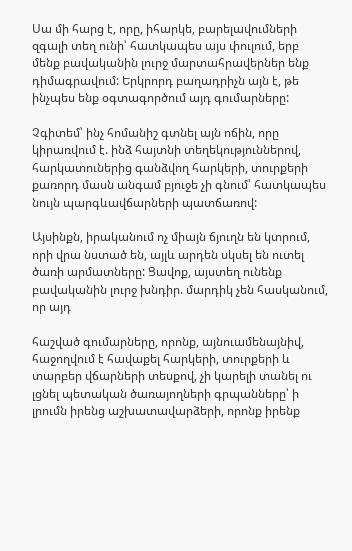Սա մի հարց է, որը, իհարկե, բարելավումների զգալի տեղ ունի՝ հատկապես այս փուլում, երբ մենք բավականին լուրջ մարտահրավերներ ենք դիմագրավում: Երկրորդ բաղադրիչն այն է, թե ինչպես ենք օգտագործում այդ գումարները:

Չգիտեմ՝ ինչ հոմանիշ գտնել այն ոճին, որը կիրառվում է. ինձ հայտնի տեղեկություններով, հարկատուներից գանձվող հարկերի, տուրքերի քառորդ մասն անգամ բյուջե չի գնում՝ հատկապես նույն պարգևավճարների պատճառով:

Այսինքն, իրականում ոչ միայն ճյուղն են կտրում, որի վրա նստած են, այլև արդեն սկսել են ուտել ծառի արմատները: Ցավոք, այստեղ ունենք բավականին լուրջ խնդիր. մարդիկ չեն հասկանում, որ այդ

հաշված գումարները, որոնք, այնուամենայնիվ, հաջողվում է հավաքել հարկերի, տուրքերի և տարբեր վճարների տեսքով, չի կարելի տանել ու լցնել պետական ծառայողների գրպանները՝ ի լրումն իրենց աշխատավարձերի, որոնք իրենք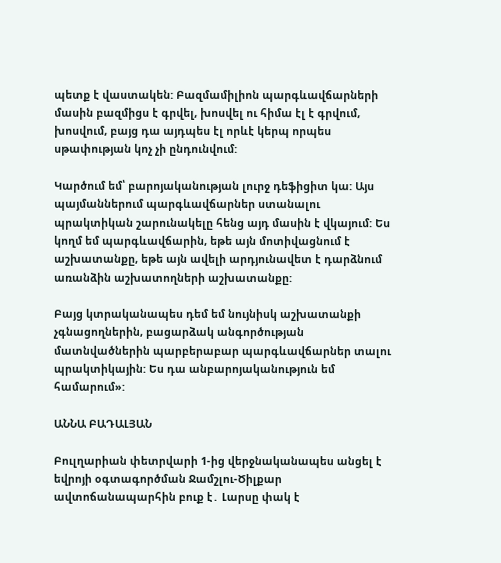պետք է վաստակեն: Բազմամիլիոն պարգևավճարների մասին բազմիցս է գրվել, խոսվել ու հիմա էլ է գրվում, խոսվում, բայց դա այդպես էլ որևէ կերպ որպես սթափության կոչ չի ընդունվում:

Կարծում եմ՝ բարոյականության լուրջ դեֆիցիտ կա: Այս պայմաններում պարգևավճարներ ստանալու պրակտիկան շարունակելը հենց այդ մասին է վկայում: Ես կողմ եմ պարգևավճարին, եթե այն մոտիվացնում է աշխատանքը, եթե այն ավելի արդյունավետ է դարձնում առանձին աշխատողների աշխատանքը:

Բայց կտրականապես դեմ եմ նույնիսկ աշխատանքի չգնացողներին, բացարձակ անգործության մատնվածներին պարբերաբար պարգևավճարներ տալու պրակտիկային: Ես դա անբարոյականություն եմ համարում»:

ԱՆՆԱ ԲԱԴԱԼՅԱՆ

Բուլղարիան փետրվարի 1-ից վերջնականապես անցել է եվրոյի օգտագործման Ջամշլու-Ծիլքար ավտոճանապարհին բուք է․ Լարսը փակ է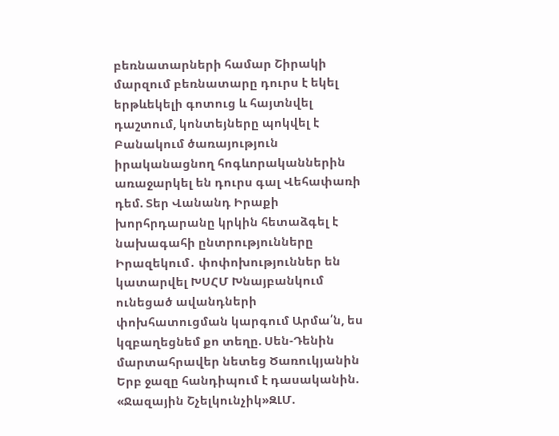բեռնատարների համար Շիրակի մարզում բեռնատարը դուրս է եկել երթևեկելի գոտուց և հայտնվել դաշտում, կոնտեյները պոկվել է Բանակում ծառայություն իրականացնող հոգևորականներին առաջարկել են դուրս գալ Վեհափառի դեմ. Տեր Վանանդ Իրաքի խորհրդարանը կրկին հետաձգել է նախագահի ընտրությունները Իրազեկում․ փոփոխություններ են կատարվել ԽՍՀՄ Խնայբանկում ունեցած ավանդների փոխհատուցման կարգում Արմա՛ն, ես կզբաղեցնեմ քո տեղը. Սեն-Դենին մարտահրավեր նետեց Ծառուկյանին Երբ ջազը հանդիպում է դասականին. «Ջազային Շչելկունչիկ»ԶԼՄ.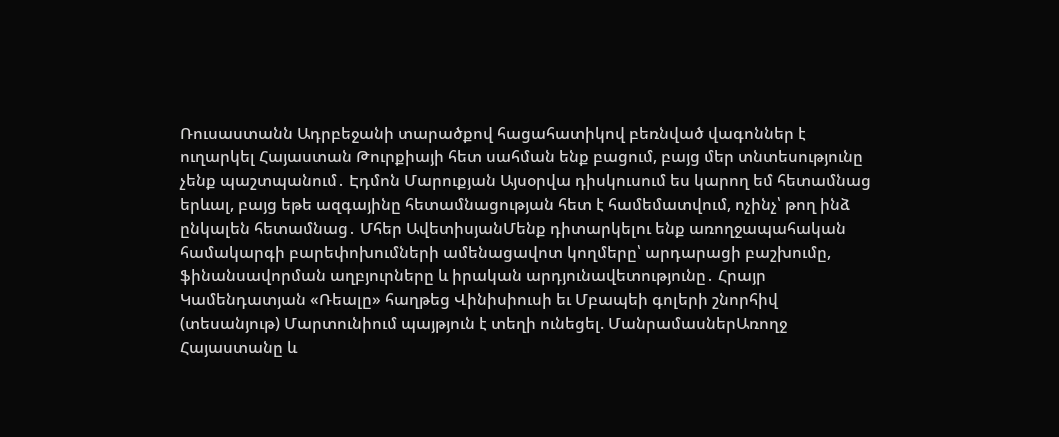Ռուսաստանն Ադրբեջանի տարածքով հացահատիկով բեռնված վագոններ է ուղարկել Հայաստան Թուրքիայի հետ սահման ենք բացում, բայց մեր տնտեսությունը չենք պաշտպանում․ Էդմոն Մարուքյան Այսօրվա դիսկուսում ես կարող եմ հետամնաց երևալ, բայց եթե ազգայինը հետամնացության հետ է համեմատվում, ոչինչ՝ թող ինձ ընկալեն հետամնաց․ Մհեր ԱվետիսյանՄենք դիտարկելու ենք առողջապահական համակարգի բարեփոխումների ամենացավոտ կողմերը՝ արդարացի բաշխումը, ֆինանսավորման աղբյուրները և իրական արդյունավետությունը․ Հրայր Կամենդատյան «Ռեալը» հաղթեց Վինիսիուսի եւ Մբապեի գոլերի շնորհիվ (տեսանյութ) Մարտունիում պայթյուն է տեղի ունեցել. ՄանրամասներԱռողջ Հայաստանը և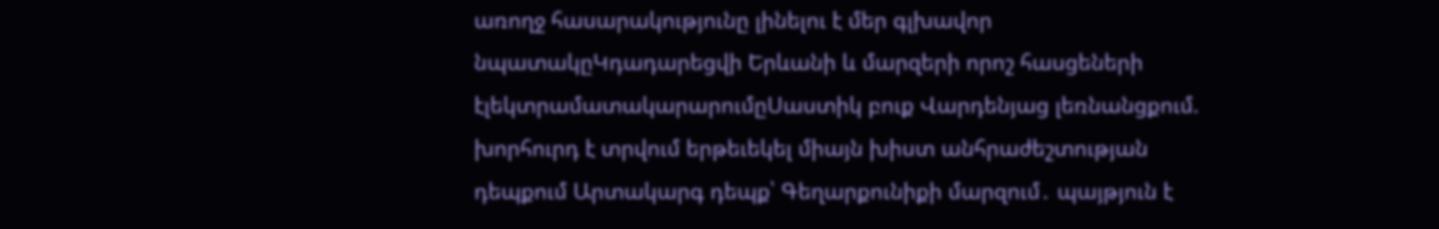առողջ հասարակությունը լինելու է մեր գլխավոր նպատակըԿդադարեցվի Երևանի և մարզերի որոշ հասցեների էլեկտրամատակարարումըՍաստիկ բուք Վարդենյաց լեռնանցքում. խորհուրդ է տրվում երթեւեկել միայն խիստ անհրաժեշտության դեպքում Արտակարգ դեպք՝ Գեղարքունիքի մարզում․ պայթյուն է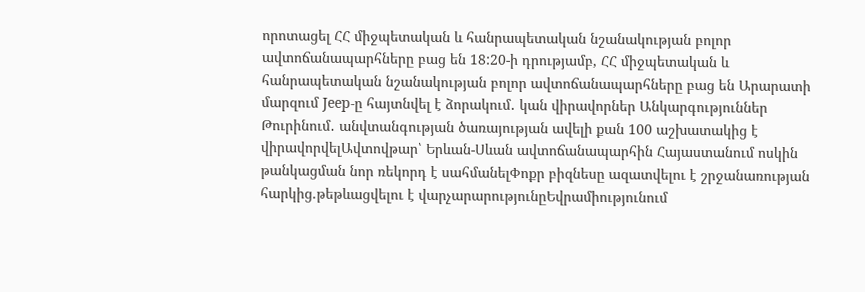որոտացել ՀՀ միջպետական և հանրապետական նշանակության բոլոր ավտոճանապարհները բաց են 18:20-ի դրությամբ, ՀՀ միջպետական և հանրապետական նշանակության բոլոր ավտոճանապարհները բաց են Արարատի մարզում Jeep-ը հայտնվել է ձորակում․ կան վիրավորներ Անկարգություններ Թուրինում․ անվտանգության ծառայության ավելի քան 100 աշխատակից է վիրավորվելԱվտովթար՝ Երևան-Սևան ավտոճանապարհին Հայաստանում ոսկին թանկացման նոր ռեկորդ է սահմանելՓոքր բիզնեսը ազատվելու է շրջանառության հարկից.թեթևացվելու է վարչարարությունըԵվրամիությունում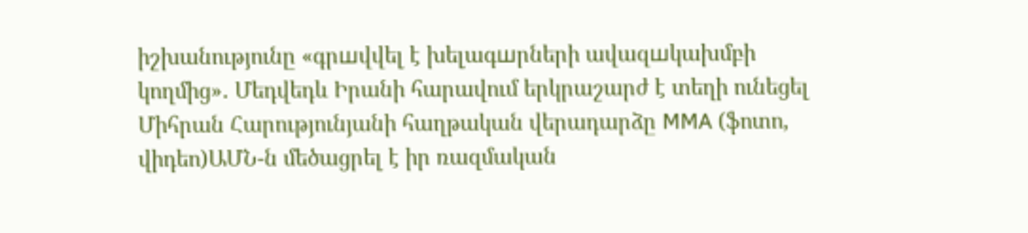իշխանությունը «գրшվվել է խելագшրների ավազшկախմբի կողմից»․ Մեդվեդև Իրանի հարավում երկրաշարժ է տեղի ունեցել Միհրան Հարությունյանի հաղթական վերադարձը MMA (ֆոտո, վիդեո)ԱՄՆ-ն մեծացրել է իր ռազմական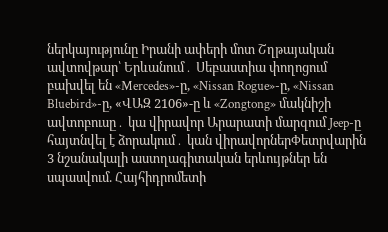ներկայությունը Իրանի ափերի մոտ Շղթայական ավտովթար՝ Երևանում․ Սեբաստիա փողոցում բախվել են «Mercedes»-ը, «Nissan Rogue»-ը, «Nissan Bluebird»-ը, «ՎԱԶ 2106»-ը և «Zongtong» մակնիշի ավտոբուսը․ կա վիրավոր Արարատի մարզում Jeep-ը հայտնվել է ձորակում․ կան վիրավորներՓետրվարին 3 նշանակալի աստղագիտական երևույթներ են սպասվում. Հայհիդրոմետի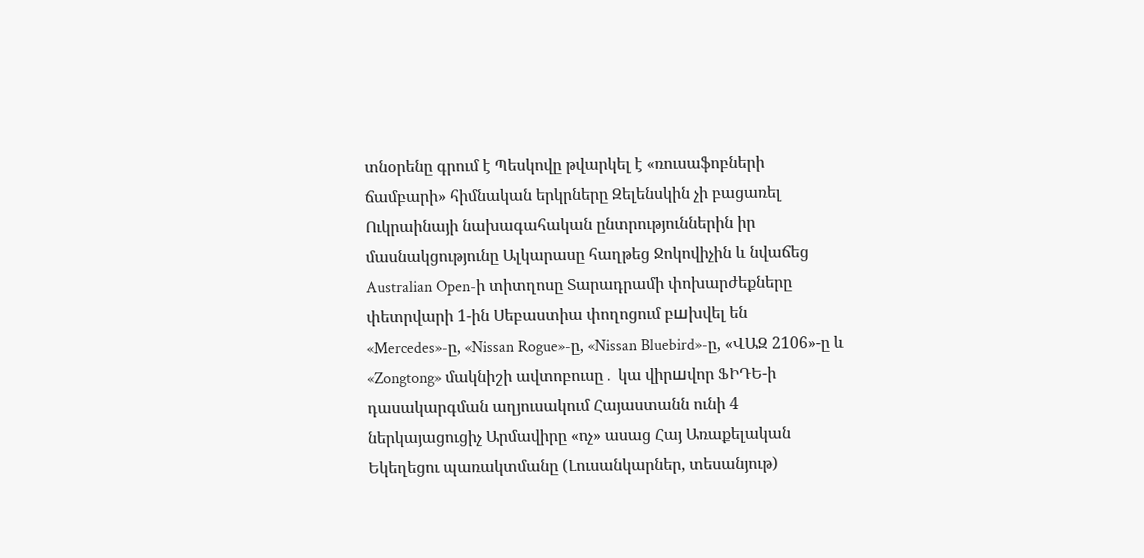տնօրենը գրում է Պեսկովը թվարկել է «ռուսաֆոբների ճամբարի» հիմնական երկրները Զելենսկին չի բացառել Ուկրաինայի նախագահական ընտրություններին իր մասնակցությունը Ալկարասը հաղթեց Ջոկովիչին և նվաճեց Australian Open-ի տիտղոսը Տարադրամի փոխարժեքները փետրվարի 1-ին Սեբաստիա փողոցում բшխվել են «Mercedes»-ը, «Nissan Rogue»-ը, «Nissan Bluebird»-ը, «ՎԱԶ 2106»-ը և «Zongtong» մակնիշի ավտոբուսը․ կա վիրшվոր ՖԻԴԵ-ի դասակարգման աղյուսակում Հայաստանն ունի 4 ներկայացուցիչ Արմավիրը «ոչ» ասաց Հայ Առաքելական Եկեղեցու պառակտմանը (Լուսանկարներ, տեսանյութ)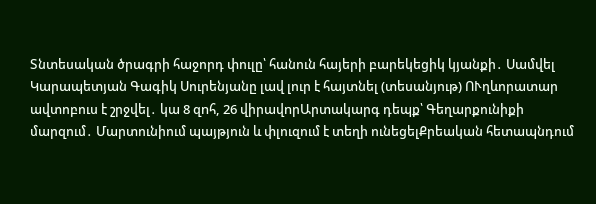Տնտեսական ծրագրի հաջորդ փուլը՝ հանուն հայերի բարեկեցիկ կյանքի․ Սամվել Կարապետյան Գագիկ Սուրենյանը լավ լուր է հայտնել (տեսանյութ) ՈՒղևորատար ավտոբուս է շրջվել․ կա 8 զnհ, 26 վիրավnրԱրտակարգ դեպք՝ Գեղարքունիքի մարզում․ Մարտունիում պայթյուն և փլուզում է տեղի ունեցելՔրեական հետապնդում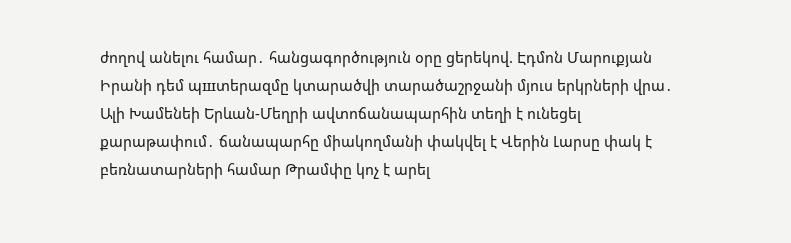ժողով անելու համար․ հանցագործություն օրը ցերեկով. Էդմոն Մարուքյան Իրանի դեմ պшտերազմը կտարածվի տարածաշրջանի մյուս երկրների վրա․ Ալի Խամենեի Երևան-Մեղրի ավտոճանապարհին տեղի է ունեցել քարաթափում․ ճանապարհը միակողմանի փակվել է Վերին Լարսը փակ է բեռնատարների համար Թրամփը կոչ է արել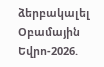ձերբակալել Օբամային Եվրո-2026.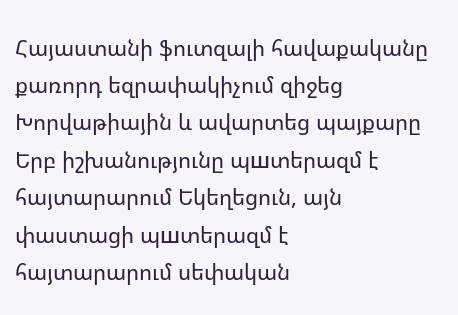Հայաստանի ֆուտզալի հավաքականը քառորդ եզրափակիչում զիջեց Խորվաթիային և ավարտեց պայքարը Երբ իշխանությունը պшտերազմ է հայտարարում Եկեղեցուն, այն փաստացի պшտերազմ է հայտարարում սեփական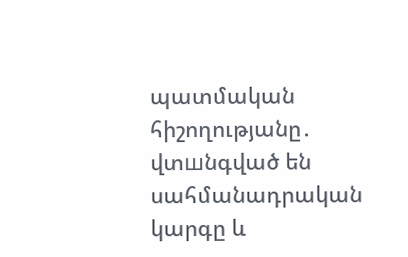պատմական հիշողությանը․ վտшնգված են սահմանադրական կարգը և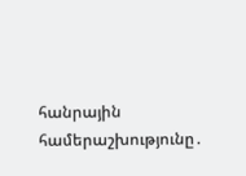հանրային համերաշխությունը․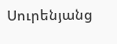Սուրենյանց